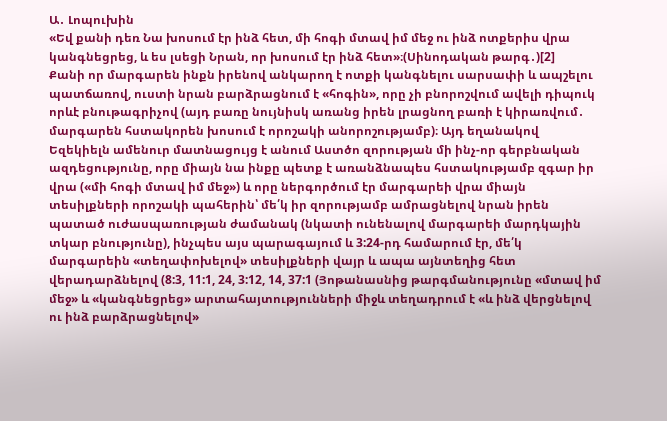Ա․ Լոպուխին
«Եվ քանի դեռ Նա խոսում էր ինձ հետ, մի հոգի մտավ իմ մեջ ու ինձ ոտքերիս վրա կանգնեցրեց, և ես լսեցի Նրան, որ խոսում էր ինձ հետ»։(Սինոդական թարգ․)[2]
Քանի որ մարգարեն ինքն իրենով անկարող է ոտքի կանգնելու սարսափի և ապշելու պատճառով, ուստի նրան բարձրացնում է «հոգին», որը չի բնորոշվում ավելի դիպուկ որևէ բնութագրիչով (այդ բառը նույնիսկ առանց իրեն լրացնող բառի է կիրառվում․ մարգարեն հստակորեն խոսում է որոշակի անորոշությամբ)։ Այդ եղանակով Եզեկիելն ամենուր մատնացույց է անում Աստծո զորության մի ինչ-որ գերբնական ազդեցությունը, որը միայն նա ինքը պետք է առանձնապես հստակությամբ զգար իր վրա («մի հոգի մտավ իմ մեջ») և որը ներգործում էր մարգարեի վրա միայն տեսիլքների որոշակի պահերին՝ մե՛կ իր զորությամբ ամրացնելով նրան իրեն պատած ուժասպառության ժամանակ (նկատի ունենալով մարգարեի մարդկային տկար բնությունը), ինչպես այս պարագայում և 3:24-րդ համարում էր, մե՛կ մարգարեին «տեղափոխելով» տեսիլքների վայր և ապա այնտեղից հետ վերադարձնելով (8:3, 11:1, 24, 3:12, 14, 37:1 (Յոթանասնից թարգմանությունը «մտավ իմ մեջ» և «կանգնեցրեց» արտահայտությունների միջև տեղադրում է «և ինձ վերցնելով ու ինձ բարձրացնելով»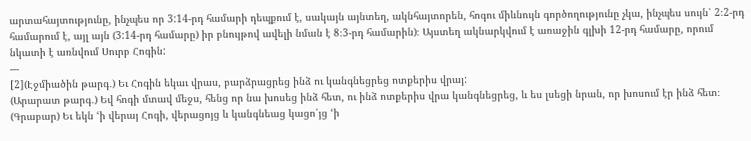արտահայտությունը, ինչպես որ 3:14-րդ համարի դեպքում է, սակայն այնտեղ, ակնհայտորեն, հոգու միևնույն գործողությունը չկա, ինչպես սույն՝ 2։2-րդ համարում է, այլ այն (3:14-րդ համարը) իր բնույթով ավելի նման է 8։3-րդ համարին)։ Այստեղ ակնարկվում է առաջին գլխի 12-րդ համարը, որում նկատի է առնվում Սուրբ Հոգին:
---
[2](Էջմիածին թարգ․) Եւ Հոգին եկաւ վրաս, բարձրացրեց ինձ ու կանգնեցրեց ոտքերիս վրայ:
(Արարատ թարգ․) Եվ հոգի մտավ մեջս, հենց որ նա խոսեց ինձ հետ, ու ինձ ոտքերիս վրա կանգնեցրեց, և ես լսեցի նրան, որ խոսում էր ինձ հետ։
(Գրաբար) Եւ եկն ‘ի վերայ Հոգի, վերացոյց և կանգնեաց կացո՛յց ‘ի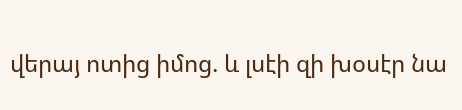վերայ ոտից իմոց. և լսէի զի խօսէր նա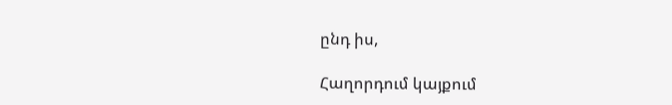ընդ իս,

Հաղորդում կայքում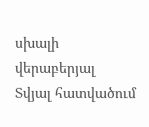սխալի վերաբերյալ
Տվյալ հատվածում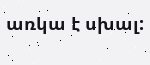առկա է սխալ: